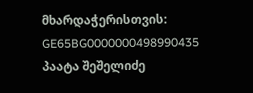მხარდაჭერისთვის: GE65BG0000000498990435
პაატა შეშელიძე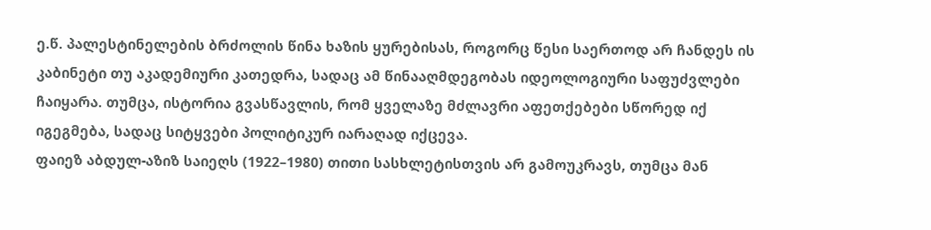ე.წ. პალესტინელების ბრძოლის წინა ხაზის ყურებისას, როგორც წესი საერთოდ არ ჩანდეს ის კაბინეტი თუ აკადემიური კათედრა, სადაც ამ წინააღმდეგობას იდეოლოგიური საფუძვლები ჩაიყარა. თუმცა, ისტორია გვასწავლის, რომ ყველაზე მძლავრი აფეთქებები სწორედ იქ იგეგმება, სადაც სიტყვები პოლიტიკურ იარაღად იქცევა.
ფაიეზ აბდულ-აზიზ საიეღს (1922–1980) თითი სასხლეტისთვის არ გამოუკრავს, თუმცა მან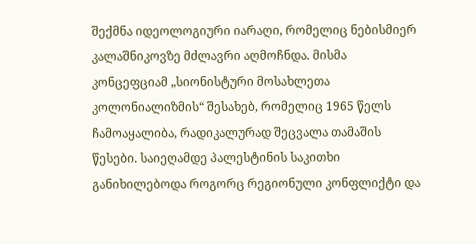შექმნა იდეოლოგიური იარაღი, რომელიც ნებისმიერ კალაშნიკოვზე მძლავრი აღმოჩნდა. მისმა კონცეფციამ „სიონისტური მოსახლეთა კოლონიალიზმის“ შესახებ, რომელიც 1965 წელს ჩამოაყალიბა, რადიკალურად შეცვალა თამაშის წესები. საიეღამდე პალესტინის საკითხი განიხილებოდა როგორც რეგიონული კონფლიქტი და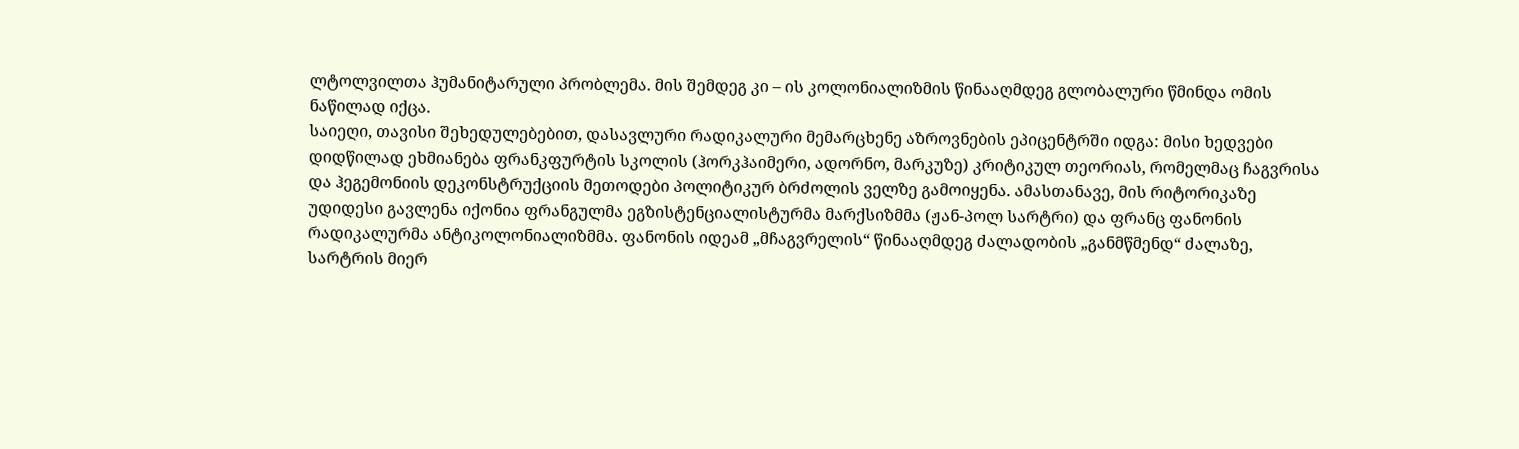ლტოლვილთა ჰუმანიტარული პრობლემა. მის შემდეგ კი – ის კოლონიალიზმის წინააღმდეგ გლობალური წმინდა ომის ნაწილად იქცა.
საიეღი, თავისი შეხედულებებით, დასავლური რადიკალური მემარცხენე აზროვნების ეპიცენტრში იდგა: მისი ხედვები დიდწილად ეხმიანება ფრანკფურტის სკოლის (ჰორკჰაიმერი, ადორნო, მარკუზე) კრიტიკულ თეორიას, რომელმაც ჩაგვრისა და ჰეგემონიის დეკონსტრუქციის მეთოდები პოლიტიკურ ბრძოლის ველზე გამოიყენა. ამასთანავე, მის რიტორიკაზე უდიდესი გავლენა იქონია ფრანგულმა ეგზისტენციალისტურმა მარქსიზმმა (ჟან-პოლ სარტრი) და ფრანც ფანონის რადიკალურმა ანტიკოლონიალიზმმა. ფანონის იდეამ „მჩაგვრელის“ წინააღმდეგ ძალადობის „განმწმენდ“ ძალაზე, სარტრის მიერ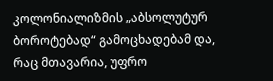კოლონიალიზმის „აბსოლუტურ ბოროტებად“ გამოცხადებამ და, რაც მთავარია, უფრო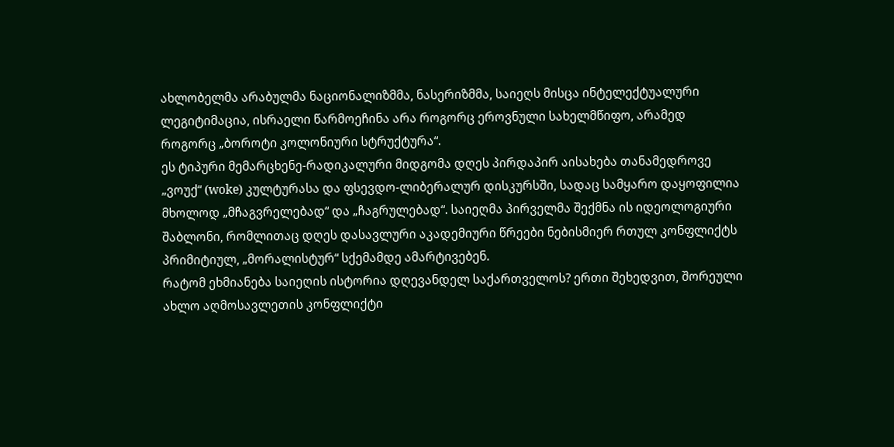ახლობელმა არაბულმა ნაციონალიზმმა, ნასერიზმმა, საიეღს მისცა ინტელექტუალური ლეგიტიმაცია, ისრაელი წარმოეჩინა არა როგორც ეროვნული სახელმწიფო, არამედ როგორც „ბოროტი კოლონიური სტრუქტურა“.
ეს ტიპური მემარცხენე-რადიკალური მიდგომა დღეს პირდაპირ აისახება თანამედროვე „ვოუქ“ (woke) კულტურასა და ფსევდო-ლიბერალურ დისკურსში, სადაც სამყარო დაყოფილია მხოლოდ „მჩაგვრელებად“ და „ჩაგრულებად“. საიეღმა პირველმა შექმნა ის იდეოლოგიური შაბლონი, რომლითაც დღეს დასავლური აკადემიური წრეები ნებისმიერ რთულ კონფლიქტს პრიმიტიულ, „მორალისტურ“ სქემამდე ამარტივებენ.
რატომ ეხმიანება საიეღის ისტორია დღევანდელ საქართველოს? ერთი შეხედვით, შორეული ახლო აღმოსავლეთის კონფლიქტი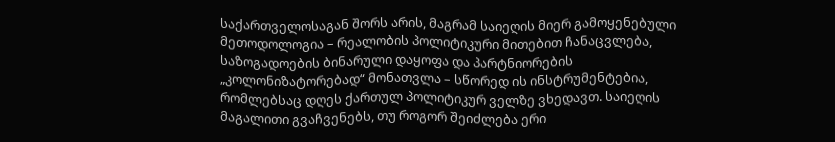საქართველოსაგან შორს არის, მაგრამ საიეღის მიერ გამოყენებული მეთოდოლოგია – რეალობის პოლიტიკური მითებით ჩანაცვლება, საზოგადოების ბინარული დაყოფა და პარტნიორების „კოლონიზატორებად“ მონათვლა – სწორედ ის ინსტრუმენტებია, რომლებსაც დღეს ქართულ პოლიტიკურ ველზე ვხედავთ. საიეღის მაგალითი გვაჩვენებს, თუ როგორ შეიძლება ერი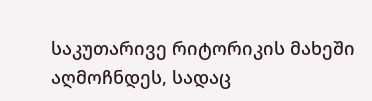საკუთარივე რიტორიკის მახეში აღმოჩნდეს, სადაც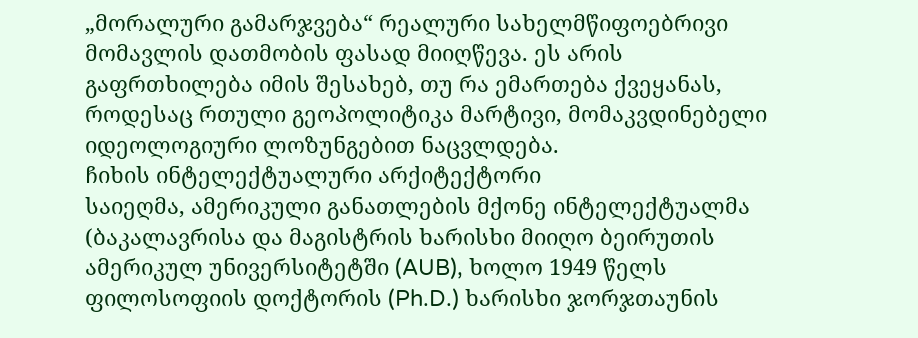„მორალური გამარჯვება“ რეალური სახელმწიფოებრივი მომავლის დათმობის ფასად მიიღწევა. ეს არის გაფრთხილება იმის შესახებ, თუ რა ემართება ქვეყანას, როდესაც რთული გეოპოლიტიკა მარტივი, მომაკვდინებელი იდეოლოგიური ლოზუნგებით ნაცვლდება.
ჩიხის ინტელექტუალური არქიტექტორი
საიეღმა, ამერიკული განათლების მქონე ინტელექტუალმა (ბაკალავრისა და მაგისტრის ხარისხი მიიღო ბეირუთის ამერიკულ უნივერსიტეტში (AUB), ხოლო 1949 წელს ფილოსოფიის დოქტორის (Ph.D.) ხარისხი ჯორჯთაუნის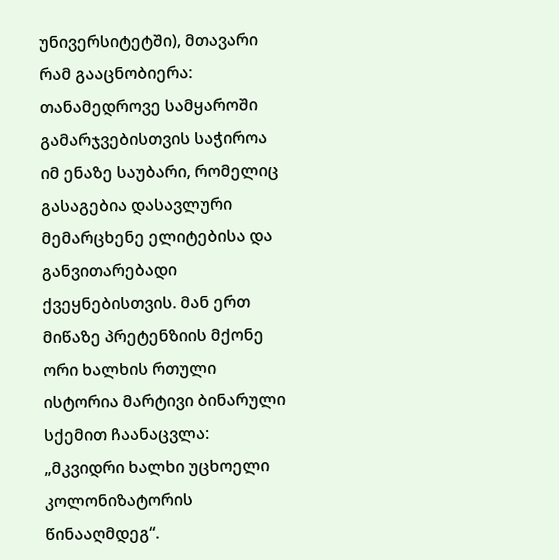უნივერსიტეტში), მთავარი რამ გააცნობიერა: თანამედროვე სამყაროში გამარჯვებისთვის საჭიროა იმ ენაზე საუბარი, რომელიც გასაგებია დასავლური მემარცხენე ელიტებისა და განვითარებადი ქვეყნებისთვის. მან ერთ მიწაზე პრეტენზიის მქონე ორი ხალხის რთული ისტორია მარტივი ბინარული სქემით ჩაანაცვლა: „მკვიდრი ხალხი უცხოელი კოლონიზატორის წინააღმდეგ“.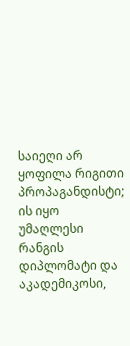საიეღი არ ყოფილა რიგითი პროპაგანდისტი; ის იყო უმაღლესი რანგის დიპლომატი და აკადემიკოსი,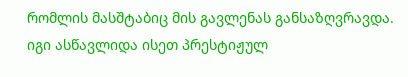რომლის მასშტაბიც მის გავლენას განსაზღვრავდა. იგი ასწავლიდა ისეთ პრესტიჟულ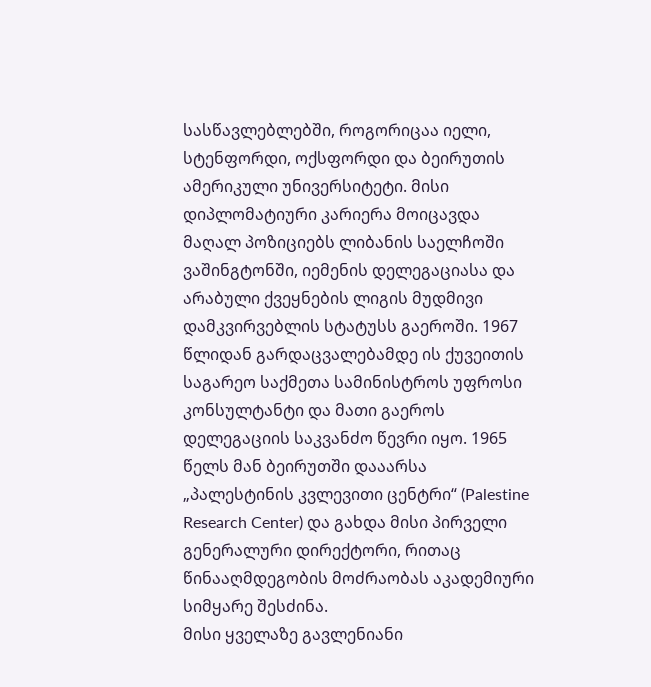სასწავლებლებში, როგორიცაა იელი, სტენფორდი, ოქსფორდი და ბეირუთის ამერიკული უნივერსიტეტი. მისი დიპლომატიური კარიერა მოიცავდა მაღალ პოზიციებს ლიბანის საელჩოში ვაშინგტონში, იემენის დელეგაციასა და არაბული ქვეყნების ლიგის მუდმივი დამკვირვებლის სტატუსს გაეროში. 1967 წლიდან გარდაცვალებამდე ის ქუვეითის საგარეო საქმეთა სამინისტროს უფროსი კონსულტანტი და მათი გაეროს დელეგაციის საკვანძო წევრი იყო. 1965 წელს მან ბეირუთში დააარსა „პალესტინის კვლევითი ცენტრი“ (Palestine Research Center) და გახდა მისი პირველი გენერალური დირექტორი, რითაც წინააღმდეგობის მოძრაობას აკადემიური სიმყარე შესძინა.
მისი ყველაზე გავლენიანი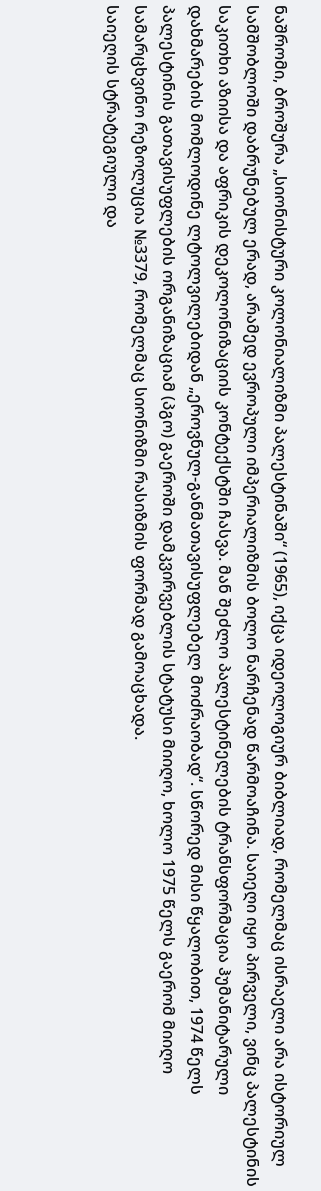ნაშრომი, ბროშურა „სიონისტური კოლონიალიზმი პალესტინაში“ (1965), იქცა იდეოლოგიურ ბიბლიად, რომელმაც ისრაელი არა ისტორიულ სამშობლოში დაბრუნებულ ერად, არამედ ევროპული იმპერიალიზმის ბოლო ნარჩენად წარმოაჩინა. საიეღი იყო პირველი, ვინც პალესტინის საკითხი აზიისა და აფრიკის დეკოლონიზაციის კონტექსტში ჩასვა. მან შეძლო პალესტინელების ტრანსფორმაცია ჰუმანიტარული დახმარების მომლოდინე ლტოლვილებიდან „ეროვნულ-განმათავისუფლებელ მოძრაობად“. სწორედ მისი წყალობით, 1974 წელს პალესტინის გათავისუფლების ორგანიზაციამ (პგო) გაეროში დამკვირვებლის სტატუსი მიიღო, ხოლო 1975 წელს გაერომ მიიღო სამარცხვინო რეზოლუცია №3379, რომელმაც სიონიზმი რასიზმის ფორმად გამოაცხადა.
საიეღის სტრატეგიული და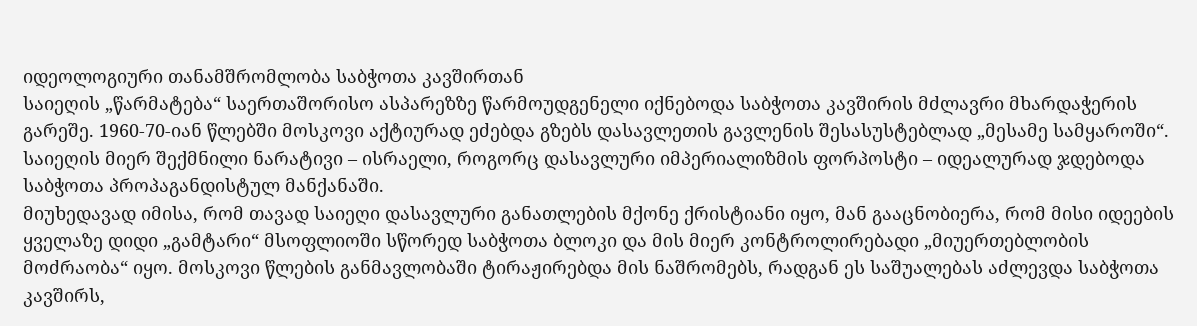იდეოლოგიური თანამშრომლობა საბჭოთა კავშირთან
საიეღის „წარმატება“ საერთაშორისო ასპარეზზე წარმოუდგენელი იქნებოდა საბჭოთა კავშირის მძლავრი მხარდაჭერის გარეშე. 1960-70-იან წლებში მოსკოვი აქტიურად ეძებდა გზებს დასავლეთის გავლენის შესასუსტებლად „მესამე სამყაროში“. საიეღის მიერ შექმნილი ნარატივი – ისრაელი, როგორც დასავლური იმპერიალიზმის ფორპოსტი – იდეალურად ჯდებოდა საბჭოთა პროპაგანდისტულ მანქანაში.
მიუხედავად იმისა, რომ თავად საიეღი დასავლური განათლების მქონე ქრისტიანი იყო, მან გააცნობიერა, რომ მისი იდეების ყველაზე დიდი „გამტარი“ მსოფლიოში სწორედ საბჭოთა ბლოკი და მის მიერ კონტროლირებადი „მიუერთებლობის მოძრაობა“ იყო. მოსკოვი წლების განმავლობაში ტირაჟირებდა მის ნაშრომებს, რადგან ეს საშუალებას აძლევდა საბჭოთა კავშირს,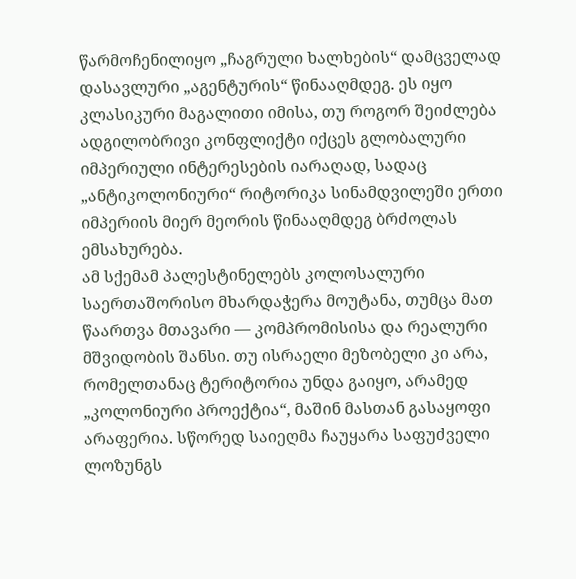წარმოჩენილიყო „ჩაგრული ხალხების“ დამცველად დასავლური „აგენტურის“ წინააღმდეგ. ეს იყო კლასიკური მაგალითი იმისა, თუ როგორ შეიძლება ადგილობრივი კონფლიქტი იქცეს გლობალური იმპერიული ინტერესების იარაღად, სადაც „ანტიკოლონიური“ რიტორიკა სინამდვილეში ერთი იმპერიის მიერ მეორის წინააღმდეგ ბრძოლას ემსახურება.
ამ სქემამ პალესტინელებს კოლოსალური საერთაშორისო მხარდაჭერა მოუტანა, თუმცა მათ წაართვა მთავარი — კომპრომისისა და რეალური მშვიდობის შანსი. თუ ისრაელი მეზობელი კი არა, რომელთანაც ტერიტორია უნდა გაიყო, არამედ „კოლონიური პროექტია“, მაშინ მასთან გასაყოფი არაფერია. სწორედ საიეღმა ჩაუყარა საფუძველი ლოზუნგს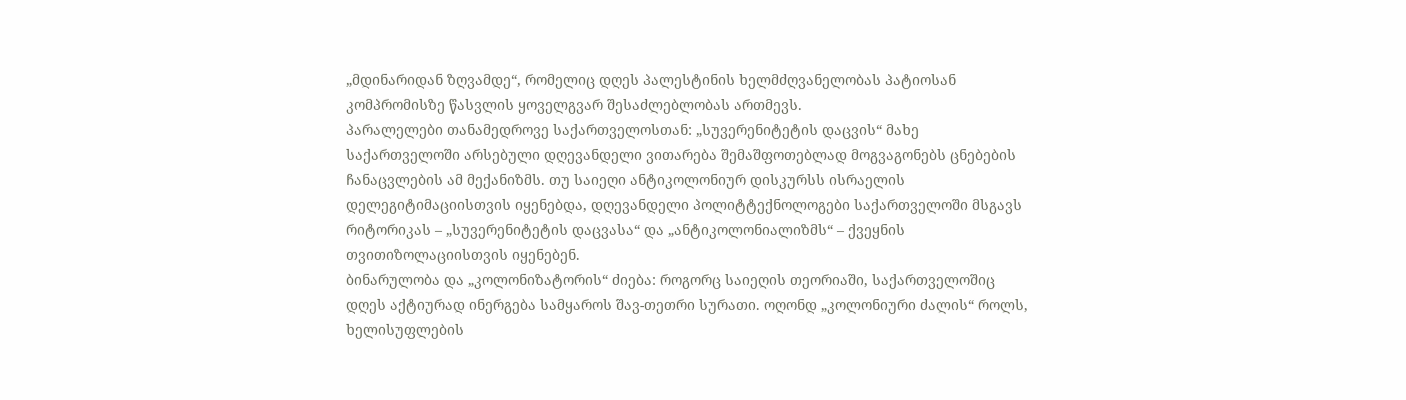„მდინარიდან ზღვამდე“, რომელიც დღეს პალესტინის ხელმძღვანელობას პატიოსან კომპრომისზე წასვლის ყოველგვარ შესაძლებლობას ართმევს.
პარალელები თანამედროვე საქართველოსთან: „სუვერენიტეტის დაცვის“ მახე
საქართველოში არსებული დღევანდელი ვითარება შემაშფოთებლად მოგვაგონებს ცნებების ჩანაცვლების ამ მექანიზმს. თუ საიეღი ანტიკოლონიურ დისკურსს ისრაელის დელეგიტიმაციისთვის იყენებდა, დღევანდელი პოლიტტექნოლოგები საქართველოში მსგავს რიტორიკას – „სუვერენიტეტის დაცვასა“ და „ანტიკოლონიალიზმს“ – ქვეყნის თვითიზოლაციისთვის იყენებენ.
ბინარულობა და „კოლონიზატორის“ ძიება: როგორც საიეღის თეორიაში, საქართველოშიც დღეს აქტიურად ინერგება სამყაროს შავ-თეთრი სურათი. ოღონდ „კოლონიური ძალის“ როლს, ხელისუფლების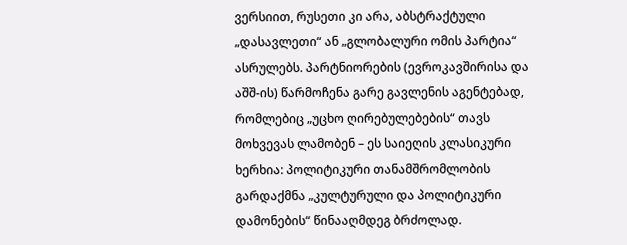ვერსიით, რუსეთი კი არა, აბსტრაქტული „დასავლეთი“ ან „გლობალური ომის პარტია“ ასრულებს. პარტნიორების (ევროკავშირისა და აშშ-ის) წარმოჩენა გარე გავლენის აგენტებად, რომლებიც „უცხო ღირებულებების“ თავს მოხვევას ლამობენ – ეს საიეღის კლასიკური ხერხია: პოლიტიკური თანამშრომლობის გარდაქმნა „კულტურული და პოლიტიკური დამონების“ წინააღმდეგ ბრძოლად.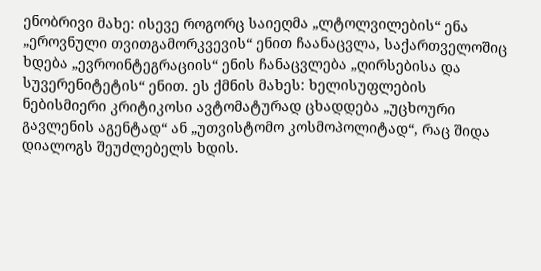ენობრივი მახე: ისევე როგორც საიეღმა „ლტოლვილების“ ენა „ეროვნული თვითგამორკვევის“ ენით ჩაანაცვლა, საქართველოშიც ხდება „ევროინტეგრაციის“ ენის ჩანაცვლება „ღირსებისა და სუვერენიტეტის“ ენით. ეს ქმნის მახეს: ხელისუფლების ნებისმიერი კრიტიკოსი ავტომატურად ცხადდება „უცხოური გავლენის აგენტად“ ან „უთვისტომო კოსმოპოლიტად“, რაც შიდა დიალოგს შეუძლებელს ხდის.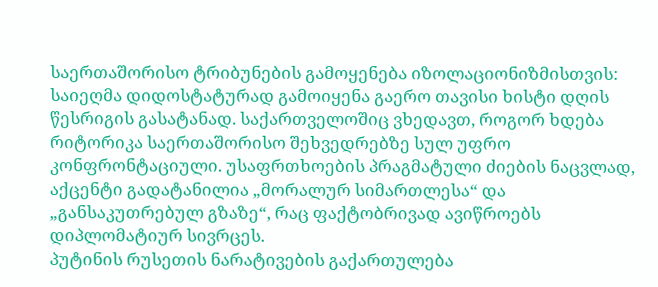საერთაშორისო ტრიბუნების გამოყენება იზოლაციონიზმისთვის: საიეღმა დიდოსტატურად გამოიყენა გაერო თავისი ხისტი დღის წესრიგის გასატანად. საქართველოშიც ვხედავთ, როგორ ხდება რიტორიკა საერთაშორისო შეხვედრებზე სულ უფრო კონფრონტაციული. უსაფრთხოების პრაგმატული ძიების ნაცვლად, აქცენტი გადატანილია „მორალურ სიმართლესა“ და „განსაკუთრებულ გზაზე“, რაც ფაქტობრივად ავიწროებს დიპლომატიურ სივრცეს.
პუტინის რუსეთის ნარატივების გაქართულება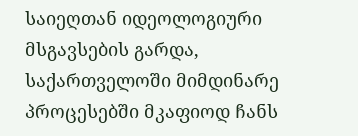საიეღთან იდეოლოგიური მსგავსების გარდა, საქართველოში მიმდინარე პროცესებში მკაფიოდ ჩანს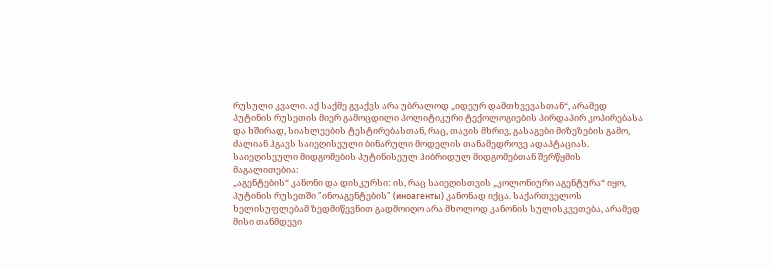რუსული კვალი. აქ საქმე გვაქვს არა უბრალოდ „იდეურ დამთხვევასთან“, არამედ პუტინის რუსეთის მიერ გამოცდილი პოლიტიკური ტექოლოგიების პირდაპირ კოპირებასა და ხშირად, სიახლეების ტესტირებასთან, რაც, თავის მხრივ, გასაგები მიზეზების გამო, ძალიან ჰგავს საიეღისეული ბინარული მოდელის თანამედროვე ადაპტაციას.
საიეღისეული მიდგომების პუტინისეულ ჰიბრიდულ მიდგომებთან შერწყმის მაგალითებია:
„აგენტების“ კანონი და დისკურსი: ის, რაც საიეღისთვის „კოლონიური აგენტურა“ იყო, პუტინის რუსეთში "ინოაგენტების" (иноагенты) კანონად იქცა. საქართველოს ხელისუფლებამ ზედმიწევნით გადმოიღო არა მხოლოდ კანონის სულისკვეთება, არამედ მისი თანმდევი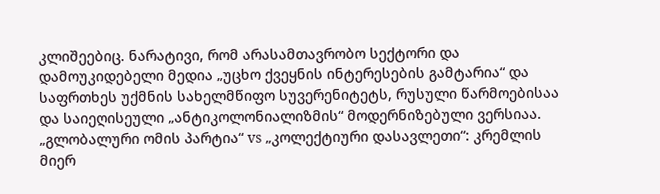კლიშეებიც. ნარატივი, რომ არასამთავრობო სექტორი და დამოუკიდებელი მედია „უცხო ქვეყნის ინტერესების გამტარია“ და საფრთხეს უქმნის სახელმწიფო სუვერენიტეტს, რუსული წარმოებისაა და საიეღისეული „ანტიკოლონიალიზმის“ მოდერნიზებული ვერსიაა.
„გლობალური ომის პარტია“ vs „კოლექტიური დასავლეთი“: კრემლის მიერ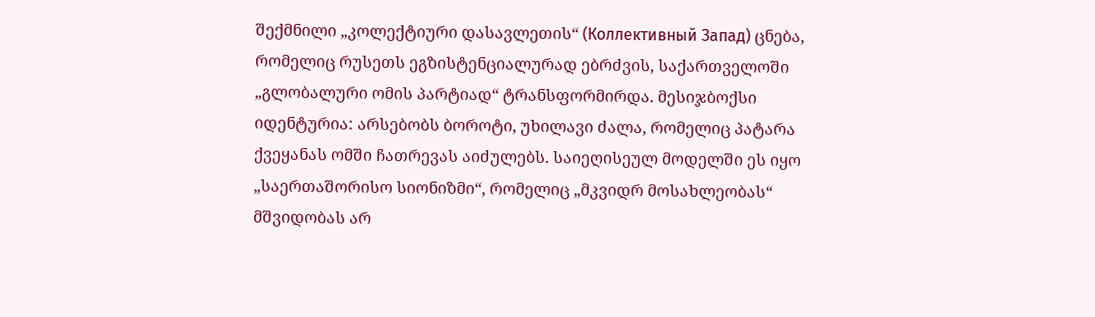შექმნილი „კოლექტიური დასავლეთის“ (Коллективный Запад) ცნება, რომელიც რუსეთს ეგზისტენციალურად ებრძვის, საქართველოში „გლობალური ომის პარტიად“ ტრანსფორმირდა. მესიჯბოქსი იდენტურია: არსებობს ბოროტი, უხილავი ძალა, რომელიც პატარა ქვეყანას ომში ჩათრევას აიძულებს. საიეღისეულ მოდელში ეს იყო „საერთაშორისო სიონიზმი“, რომელიც „მკვიდრ მოსახლეობას“ მშვიდობას არ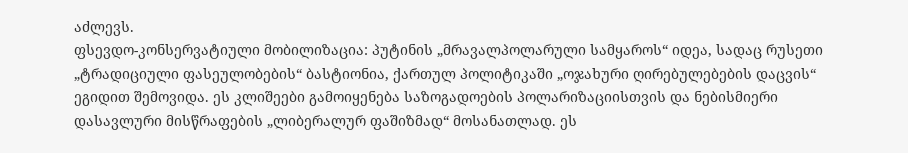აძლევს.
ფსევდო-კონსერვატიული მობილიზაცია: პუტინის „მრავალპოლარული სამყაროს“ იდეა, სადაც რუსეთი „ტრადიციული ფასეულობების“ ბასტიონია, ქართულ პოლიტიკაში „ოჯახური ღირებულებების დაცვის“ ეგიდით შემოვიდა. ეს კლიშეები გამოიყენება საზოგადოების პოლარიზაციისთვის და ნებისმიერი დასავლური მისწრაფების „ლიბერალურ ფაშიზმად“ მოსანათლად. ეს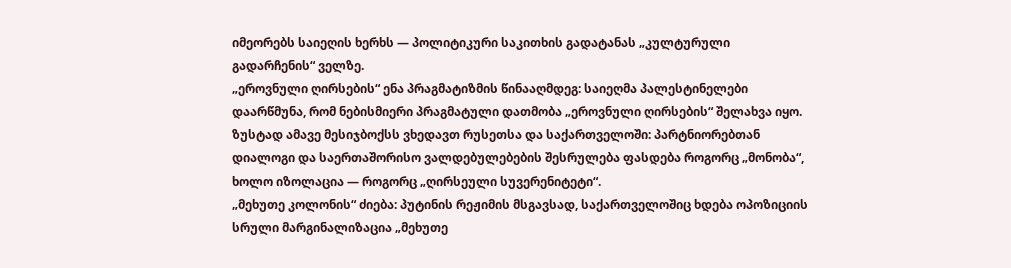იმეორებს საიეღის ხერხს — პოლიტიკური საკითხის გადატანას „კულტურული გადარჩენის“ ველზე.
„ეროვნული ღირსების“ ენა პრაგმატიზმის წინააღმდეგ: საიეღმა პალესტინელები დაარწმუნა, რომ ნებისმიერი პრაგმატული დათმობა „ეროვნული ღირსების“ შელახვა იყო. ზუსტად ამავე მესიჯბოქსს ვხედავთ რუსეთსა და საქართველოში: პარტნიორებთან დიალოგი და საერთაშორისო ვალდებულებების შესრულება ფასდება როგორც „მონობა“, ხოლო იზოლაცია — როგორც „ღირსეული სუვერენიტეტი“.
„მეხუთე კოლონის“ ძიება: პუტინის რეჟიმის მსგავსად, საქართველოშიც ხდება ოპოზიციის სრული მარგინალიზაცია „მეხუთე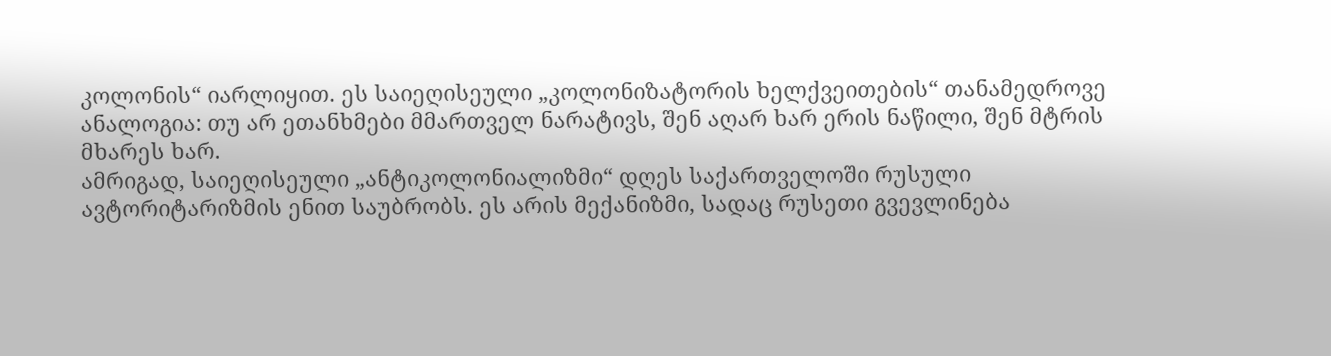კოლონის“ იარლიყით. ეს საიეღისეული „კოლონიზატორის ხელქვეითების“ თანამედროვე ანალოგია: თუ არ ეთანხმები მმართველ ნარატივს, შენ აღარ ხარ ერის ნაწილი, შენ მტრის მხარეს ხარ.
ამრიგად, საიეღისეული „ანტიკოლონიალიზმი“ დღეს საქართველოში რუსული ავტორიტარიზმის ენით საუბრობს. ეს არის მექანიზმი, სადაც რუსეთი გვევლინება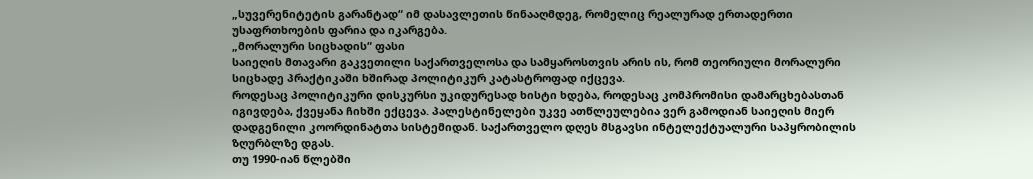„სუვერენიტეტის გარანტად“ იმ დასავლეთის წინააღმდეგ, რომელიც რეალურად ერთადერთი უსაფრთხოების ფარია და იკარგება.
„მორალური სიცხადის“ ფასი
საიეღის მთავარი გაკვეთილი საქართველოსა და სამყაროსთვის არის ის, რომ თეორიული მორალური სიცხადე პრაქტიკაში ხშირად პოლიტიკურ კატასტროფად იქცევა.
როდესაც პოლიტიკური დისკურსი უკიდურესად ხისტი ხდება, როდესაც კომპრომისი დამარცხებასთან იგივდება, ქვეყანა ჩიხში ექცევა. პალესტინელები უკვე ათწლეულებია ვერ გამოდიან საიეღის მიერ დადგენილი კოორდინატთა სისტემიდან. საქართველო დღეს მსგავსი ინტელექტუალური საპყრობილის ზღურბლზე დგას.
თუ 1990-იან წლებში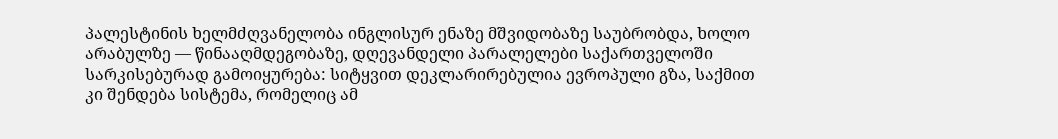პალესტინის ხელმძღვანელობა ინგლისურ ენაზე მშვიდობაზე საუბრობდა, ხოლო არაბულზე — წინააღმდეგობაზე, დღევანდელი პარალელები საქართველოში სარკისებურად გამოიყურება: სიტყვით დეკლარირებულია ევროპული გზა, საქმით კი შენდება სისტემა, რომელიც ამ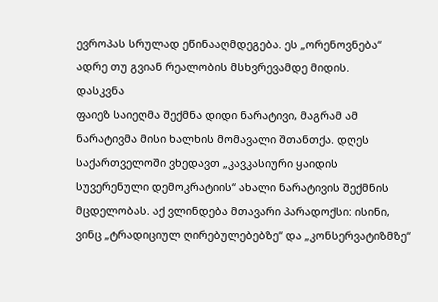ევროპას სრულად ეწინააღმდეგება. ეს „ორენოვნება“ ადრე თუ გვიან რეალობის მსხვრევამდე მიდის.
დასკვნა
ფაიეზ საიეღმა შექმნა დიდი ნარატივი, მაგრამ ამ ნარატივმა მისი ხალხის მომავალი შთანთქა. დღეს საქართველოში ვხედავთ „კავკასიური ყაიდის სუვერენული დემოკრატიის“ ახალი ნარატივის შექმნის მცდელობას. აქ ვლინდება მთავარი პარადოქსი: ისინი, ვინც „ტრადიციულ ღირებულებებზე“ და „კონსერვატიზმზე“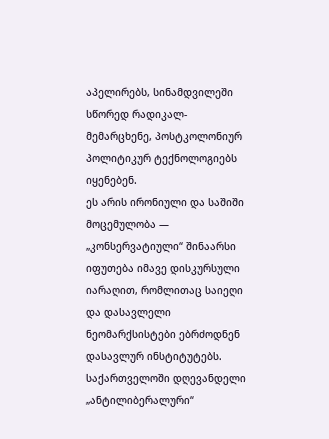აპელირებს, სინამდვილეში სწორედ რადიკალ-მემარცხენე, პოსტკოლონიურ პოლიტიკურ ტექნოლოგიებს იყენებენ.
ეს არის ირონიული და საშიში მოცემულობა — „კონსერვატიული“ შინაარსი იფუთება იმავე დისკურსული იარაღით, რომლითაც საიეღი და დასავლელი ნეომარქსისტები ებრძოდნენ დასავლურ ინსტიტუტებს. საქართველოში დღევანდელი „ანტილიბერალური“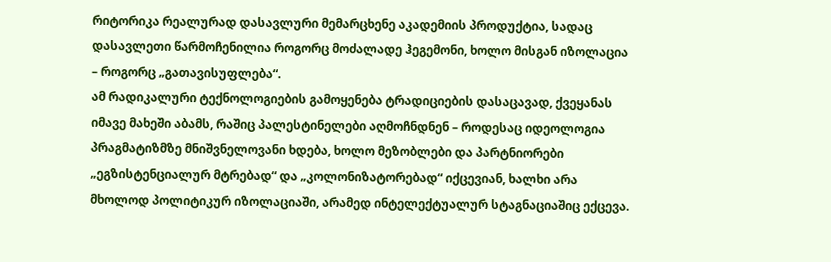რიტორიკა რეალურად დასავლური მემარცხენე აკადემიის პროდუქტია, სადაც დასავლეთი წარმოჩენილია როგორც მოძალადე ჰეგემონი, ხოლო მისგან იზოლაცია – როგორც „გათავისუფლება“.
ამ რადიკალური ტექნოლოგიების გამოყენება ტრადიციების დასაცავად, ქვეყანას იმავე მახეში აბამს, რაშიც პალესტინელები აღმოჩნდნენ – როდესაც იდეოლოგია პრაგმატიზმზე მნიშვნელოვანი ხდება, ხოლო მეზობლები და პარტნიორები „ეგზისტენციალურ მტრებად“ და „კოლონიზატორებად“ იქცევიან, ხალხი არა მხოლოდ პოლიტიკურ იზოლაციაში, არამედ ინტელექტუალურ სტაგნაციაშიც ექცევა.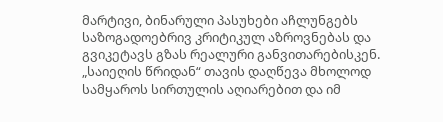მარტივი, ბინარული პასუხები აჩლუნგებს საზოგადოებრივ კრიტიკულ აზროვნებას და გვიკეტავს გზას რეალური განვითარებისკენ.
„საიეღის წრიდან“ თავის დაღწევა მხოლოდ სამყაროს სირთულის აღიარებით და იმ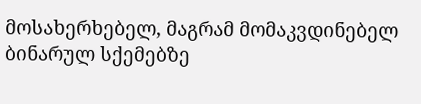მოსახერხებელ, მაგრამ მომაკვდინებელ ბინარულ სქემებზე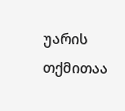უარის თქმითაა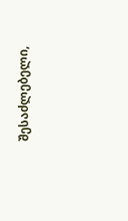შესაძლებელი,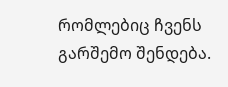რომლებიც ჩვენს გარშემო შენდება.